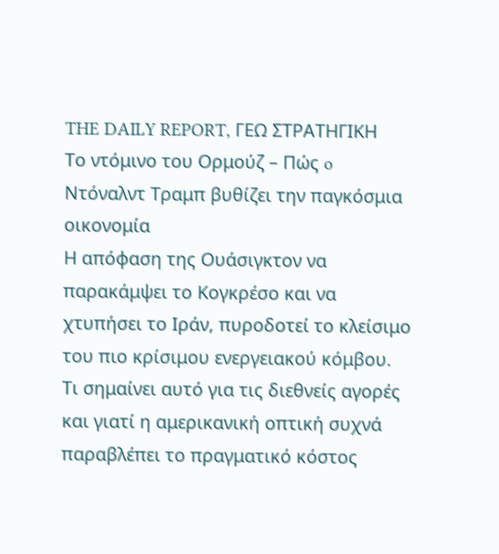THE DAILY REPORT, ΓΕΩ ΣΤΡΑΤΗΓΙΚΗ
Το ντόμινο του Oρμούζ – Πώς o Ντόναλντ Τραμπ βυθίζει την παγκόσμια οικονομία
Η απόφαση της Ουάσιγκτον να παρακάμψει το Κογκρέσο και να χτυπήσει το Ιράν, πυροδοτεί το κλείσιμο του πιο κρίσιμου ενεργειακού κόμβου. Τι σημαίνει αυτό για τις διεθνείς αγορές και γιατί η αμερικανική οπτική συχνά παραβλέπει το πραγματικό κόστος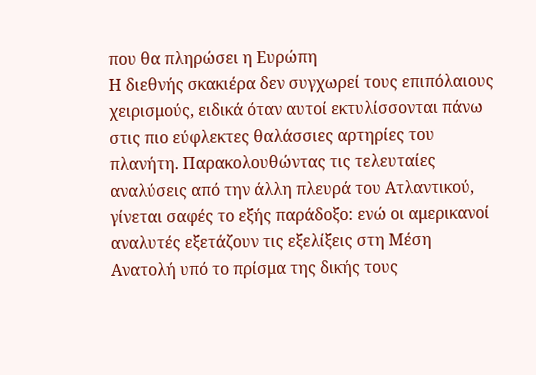που θα πληρώσει η Ευρώπη
Η διεθνής σκακιέρα δεν συγχωρεί τους επιπόλαιους χειρισμούς, ειδικά όταν αυτοί εκτυλίσσονται πάνω στις πιο εύφλεκτες θαλάσσιες αρτηρίες του πλανήτη. Παρακολουθώντας τις τελευταίες αναλύσεις από την άλλη πλευρά του Ατλαντικού, γίνεται σαφές το εξής παράδοξο: ενώ οι αμερικανοί αναλυτές εξετάζουν τις εξελίξεις στη Μέση Ανατολή υπό το πρίσμα της δικής τους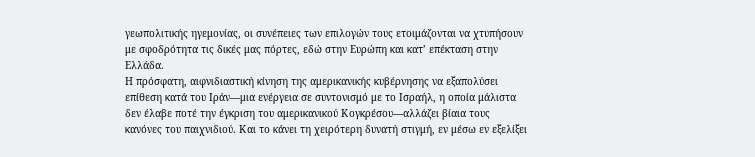γεωπολιτικής ηγεμονίας, οι συνέπειες των επιλογών τους ετοιμάζονται να χτυπήσουν με σφοδρότητα τις δικές μας πόρτες, εδώ στην Ευρώπη και κατ’ επέκταση στην Ελλάδα.
Η πρόσφατη, αιφνιδιαστική κίνηση της αμερικανικής κυβέρνησης να εξαπολύσει επίθεση κατά του Ιράν—μια ενέργεια σε συντονισμό με το Ισραήλ, η οποία μάλιστα δεν έλαβε ποτέ την έγκριση του αμερικανικού Κογκρέσου—αλλάζει βίαια τους κανόνες του παιχνιδιού. Και το κάνει τη χειρότερη δυνατή στιγμή, εν μέσω εν εξελίξει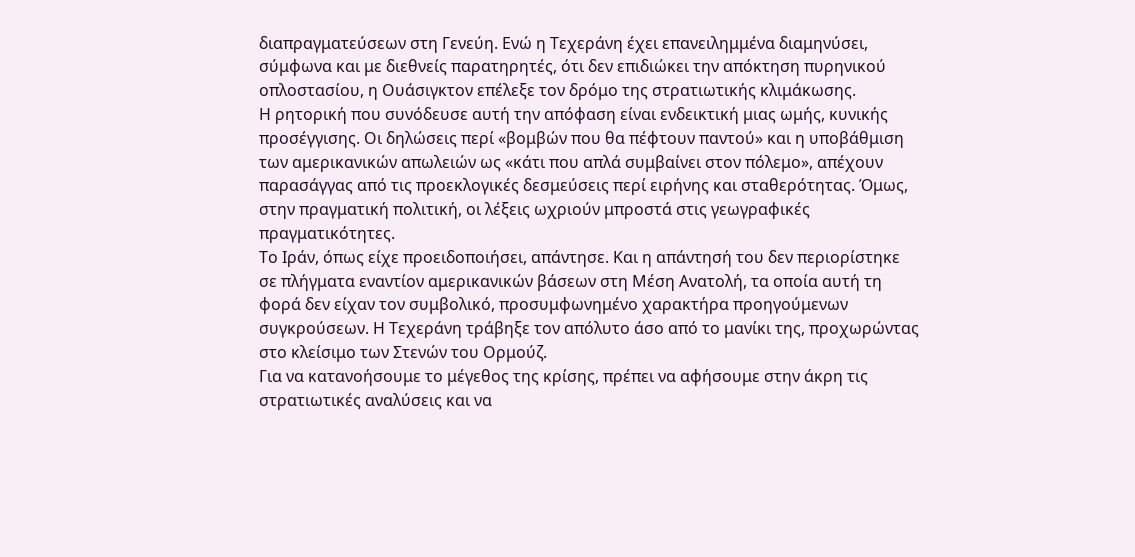διαπραγματεύσεων στη Γενεύη. Ενώ η Τεχεράνη έχει επανειλημμένα διαμηνύσει, σύμφωνα και με διεθνείς παρατηρητές, ότι δεν επιδιώκει την απόκτηση πυρηνικού οπλοστασίου, η Ουάσιγκτον επέλεξε τον δρόμο της στρατιωτικής κλιμάκωσης.
Η ρητορική που συνόδευσε αυτή την απόφαση είναι ενδεικτική μιας ωμής, κυνικής προσέγγισης. Οι δηλώσεις περί «βομβών που θα πέφτουν παντού» και η υποβάθμιση των αμερικανικών απωλειών ως «κάτι που απλά συμβαίνει στον πόλεμο», απέχουν παρασάγγας από τις προεκλογικές δεσμεύσεις περί ειρήνης και σταθερότητας. Όμως, στην πραγματική πολιτική, οι λέξεις ωχριούν μπροστά στις γεωγραφικές πραγματικότητες.
Το Ιράν, όπως είχε προειδοποιήσει, απάντησε. Και η απάντησή του δεν περιορίστηκε σε πλήγματα εναντίον αμερικανικών βάσεων στη Μέση Ανατολή, τα οποία αυτή τη φορά δεν είχαν τον συμβολικό, προσυμφωνημένο χαρακτήρα προηγούμενων συγκρούσεων. Η Τεχεράνη τράβηξε τον απόλυτο άσο από το μανίκι της, προχωρώντας στο κλείσιμο των Στενών του Ορμούζ.
Για να κατανοήσουμε το μέγεθος της κρίσης, πρέπει να αφήσουμε στην άκρη τις στρατιωτικές αναλύσεις και να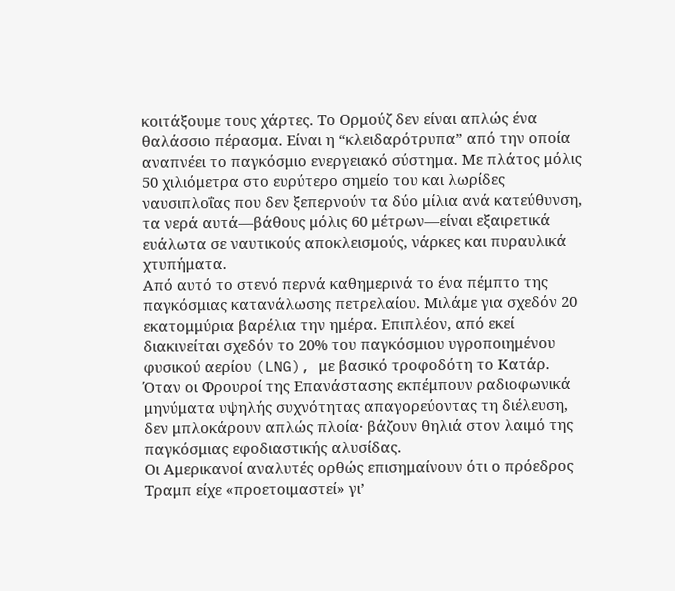κοιτάξουμε τους χάρτες. Το Ορμούζ δεν είναι απλώς ένα θαλάσσιο πέρασμα. Είναι η “κλειδαρότρυπα” από την οποία αναπνέει το παγκόσμιο ενεργειακό σύστημα. Με πλάτος μόλις 50 χιλιόμετρα στο ευρύτερο σημείο του και λωρίδες ναυσιπλοΐας που δεν ξεπερνούν τα δύο μίλια ανά κατεύθυνση, τα νερά αυτά—βάθους μόλις 60 μέτρων—είναι εξαιρετικά ευάλωτα σε ναυτικούς αποκλεισμούς, νάρκες και πυραυλικά χτυπήματα.
Από αυτό το στενό περνά καθημερινά το ένα πέμπτο της παγκόσμιας κατανάλωσης πετρελαίου. Μιλάμε για σχεδόν 20 εκατομμύρια βαρέλια την ημέρα. Επιπλέον, από εκεί διακινείται σχεδόν το 20% του παγκόσμιου υγροποιημένου φυσικού αερίου (LNG), με βασικό τροφοδότη το Κατάρ. Όταν οι Φρουροί της Επανάστασης εκπέμπουν ραδιοφωνικά μηνύματα υψηλής συχνότητας απαγορεύοντας τη διέλευση, δεν μπλοκάρουν απλώς πλοία· βάζουν θηλιά στον λαιμό της παγκόσμιας εφοδιαστικής αλυσίδας.
Οι Αμερικανοί αναλυτές ορθώς επισημαίνουν ότι ο πρόεδρος Τραμπ είχε «προετοιμαστεί» γι’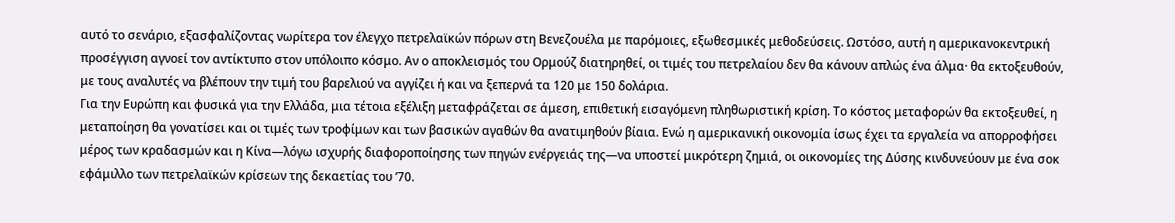αυτό το σενάριο, εξασφαλίζοντας νωρίτερα τον έλεγχο πετρελαϊκών πόρων στη Βενεζουέλα με παρόμοιες, εξωθεσμικές μεθοδεύσεις. Ωστόσο, αυτή η αμερικανοκεντρική προσέγγιση αγνοεί τον αντίκτυπο στον υπόλοιπο κόσμο. Αν ο αποκλεισμός του Ορμούζ διατηρηθεί, οι τιμές του πετρελαίου δεν θα κάνουν απλώς ένα άλμα· θα εκτοξευθούν, με τους αναλυτές να βλέπουν την τιμή του βαρελιού να αγγίζει ή και να ξεπερνά τα 120 με 150 δολάρια.
Για την Ευρώπη και φυσικά για την Ελλάδα, μια τέτοια εξέλιξη μεταφράζεται σε άμεση, επιθετική εισαγόμενη πληθωριστική κρίση. Το κόστος μεταφορών θα εκτοξευθεί, η μεταποίηση θα γονατίσει και οι τιμές των τροφίμων και των βασικών αγαθών θα ανατιμηθούν βίαια. Ενώ η αμερικανική οικονομία ίσως έχει τα εργαλεία να απορροφήσει μέρος των κραδασμών και η Κίνα—λόγω ισχυρής διαφοροποίησης των πηγών ενέργειάς της—να υποστεί μικρότερη ζημιά, οι οικονομίες της Δύσης κινδυνεύουν με ένα σοκ εφάμιλλο των πετρελαϊκών κρίσεων της δεκαετίας του ’70.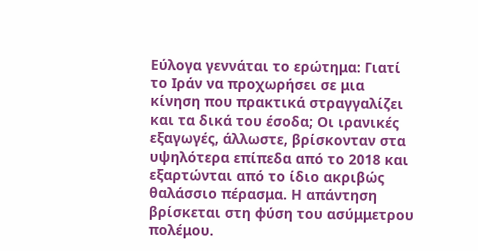Εύλογα γεννάται το ερώτημα: Γιατί το Ιράν να προχωρήσει σε μια κίνηση που πρακτικά στραγγαλίζει και τα δικά του έσοδα; Οι ιρανικές εξαγωγές, άλλωστε, βρίσκονταν στα υψηλότερα επίπεδα από το 2018 και εξαρτώνται από το ίδιο ακριβώς θαλάσσιο πέρασμα. Η απάντηση βρίσκεται στη φύση του ασύμμετρου πολέμου.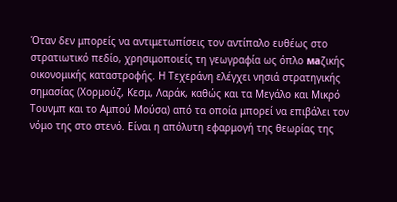Όταν δεν μπορείς να αντιμετωπίσεις τον αντίπαλο ευθέως στο στρατιωτικό πεδίο, χρησιμοποιείς τη γεωγραφία ως όπλο маζικής οικονομικής καταστροφής. Η Τεχεράνη ελέγχει νησιά στρατηγικής σημασίας (Χορμούζ, Κεσμ, Λαράκ, καθώς και τα Μεγάλο και Μικρό Τουνμπ και το Αμπού Μούσα) από τα οποία μπορεί να επιβάλει τον νόμο της στο στενό. Είναι η απόλυτη εφαρμογή της θεωρίας της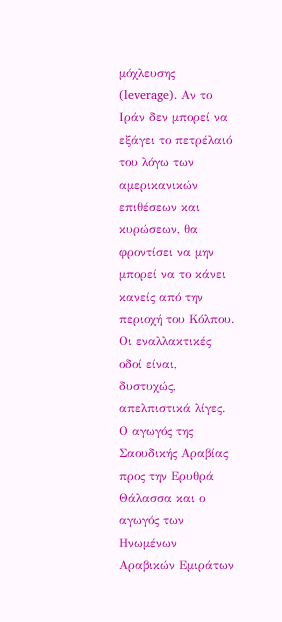μόχλευσης (leverage). Αν το Ιράν δεν μπορεί να εξάγει το πετρέλαιό του λόγω των αμερικανικών επιθέσεων και κυρώσεων, θα φροντίσει να μην μπορεί να το κάνει κανείς από την περιοχή του Κόλπου.
Οι εναλλακτικές οδοί είναι, δυστυχώς, απελπιστικά λίγες. Ο αγωγός της Σαουδικής Αραβίας προς την Ερυθρά Θάλασσα και ο αγωγός των Ηνωμένων Αραβικών Εμιράτων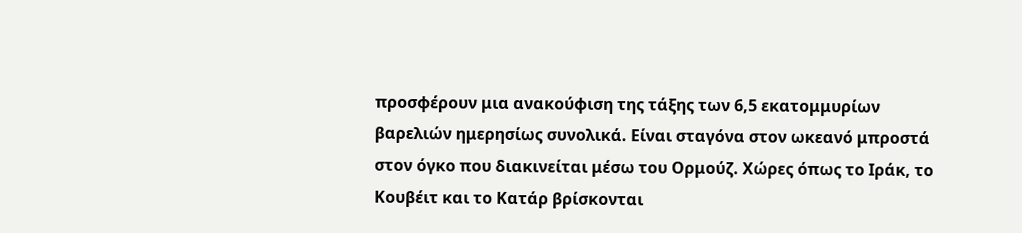προσφέρουν μια ανακούφιση της τάξης των 6,5 εκατομμυρίων βαρελιών ημερησίως συνολικά. Είναι σταγόνα στον ωκεανό μπροστά στον όγκο που διακινείται μέσω του Ορμούζ. Χώρες όπως το Ιράκ, το Κουβέιτ και το Κατάρ βρίσκονται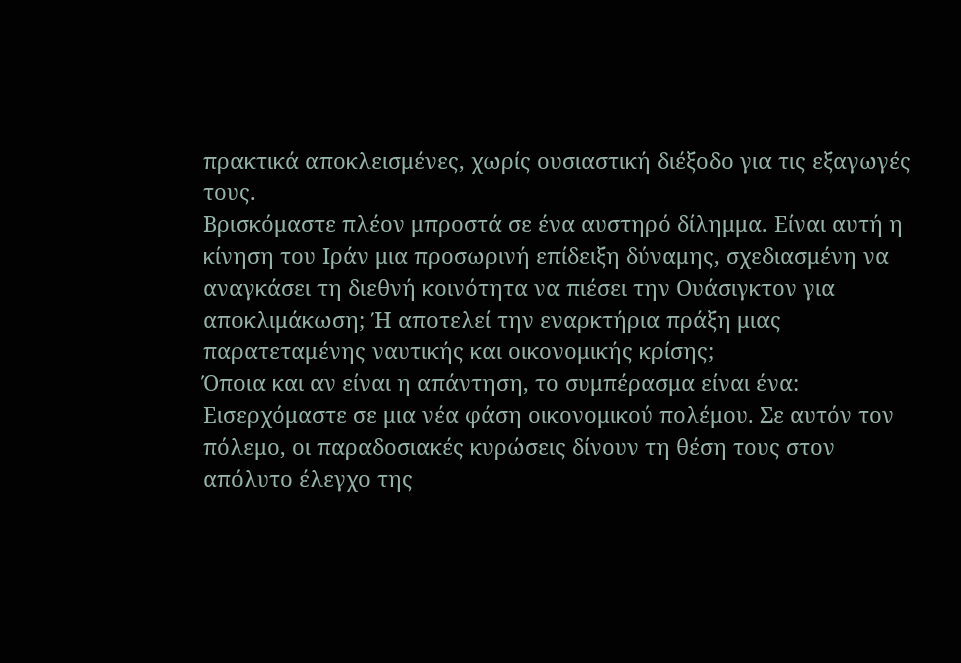πρακτικά αποκλεισμένες, χωρίς ουσιαστική διέξοδο για τις εξαγωγές τους.
Βρισκόμαστε πλέον μπροστά σε ένα αυστηρό δίλημμα. Είναι αυτή η κίνηση του Ιράν μια προσωρινή επίδειξη δύναμης, σχεδιασμένη να αναγκάσει τη διεθνή κοινότητα να πιέσει την Ουάσιγκτον για αποκλιμάκωση; Ή αποτελεί την εναρκτήρια πράξη μιας παρατεταμένης ναυτικής και οικονομικής κρίσης;
Όποια και αν είναι η απάντηση, το συμπέρασμα είναι ένα: Εισερχόμαστε σε μια νέα φάση οικονομικού πολέμου. Σε αυτόν τον πόλεμο, οι παραδοσιακές κυρώσεις δίνουν τη θέση τους στον απόλυτο έλεγχο της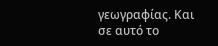γεωγραφίας. Και σε αυτό το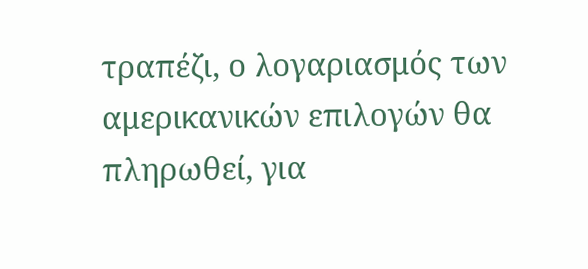τραπέζι, ο λογαριασμός των αμερικανικών επιλογών θα πληρωθεί, για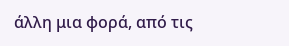άλλη μια φορά, από τις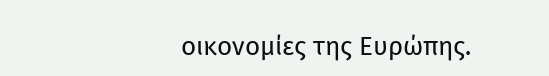οικονομίες της Ευρώπης.